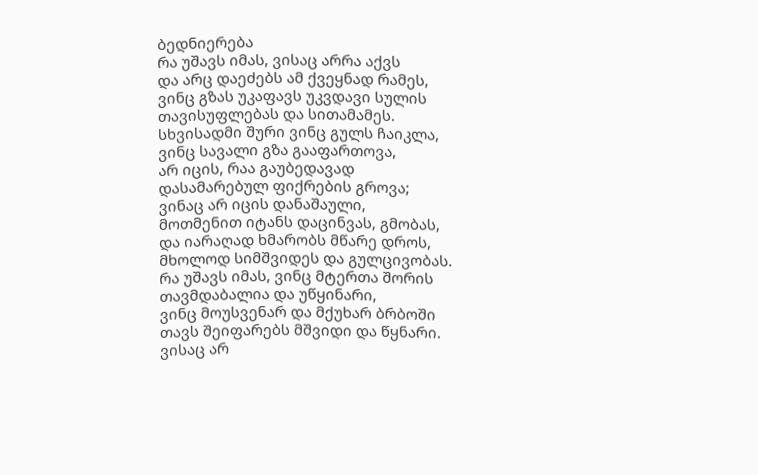ბედნიერება
რა უშავს იმას, ვისაც არრა აქვს
და არც დაეძებს ამ ქვეყნად რამეს,
ვინც გზას უკაფავს უკვდავი სულის
თავისუფლებას და სითამამეს.
სხვისადმი შური ვინც გულს ჩაიკლა,
ვინც სავალი გზა გააფართოვა,
არ იცის, რაა გაუბედავად
დასამარებულ ფიქრების გროვა;
ვინაც არ იცის დანაშაული,
მოთმენით იტანს დაცინვას, გმობას,
და იარაღად ხმარობს მწარე დროს,
მხოლოდ სიმშვიდეს და გულცივობას.
რა უშავს იმას, ვინც მტერთა შორის
თავმდაბალია და უწყინარი,
ვინც მოუსვენარ და მქუხარ ბრბოში
თავს შეიფარებს მშვიდი და წყნარი.
ვისაც არ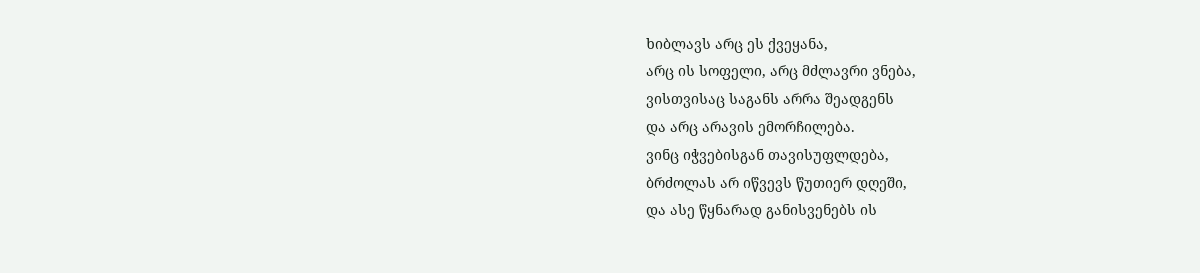ხიბლავს არც ეს ქვეყანა,
არც ის სოფელი, არც მძლავრი ვნება,
ვისთვისაც საგანს არრა შეადგენს
და არც არავის ემორჩილება.
ვინც იჭვებისგან თავისუფლდება,
ბრძოლას არ იწვევს წუთიერ დღეში,
და ასე წყნარად განისვენებს ის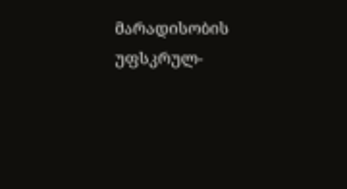მარადისობის უფსკრულ-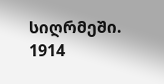სიღრმეში.
1914